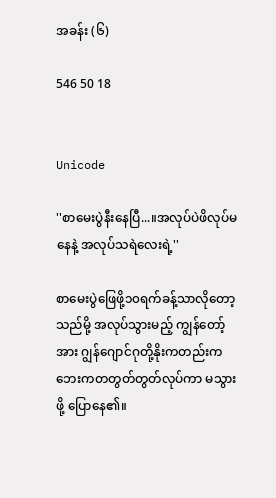အခန်း (၆)

546 50 18


Unicode

''စာမေးပွဲနီးနေပြီ...။အလုပ်ပဲဖိလုပ်မနေနဲ့ အလုပ်သရဲလေးရဲ့''

စာမေးပွဲဖြေဖို့၁၀ရက်ခန့်သာလိုတော့သည်မို့ အလုပ်သွားမည့် ကျွန်တော့်အား ဂျွန်ဂျောင်ဂုတို့နိုးကတည်းက ဘေးကတတွတ်တွတ်လုပ်ကာ မသွားဖို့ ပြောနေ၏။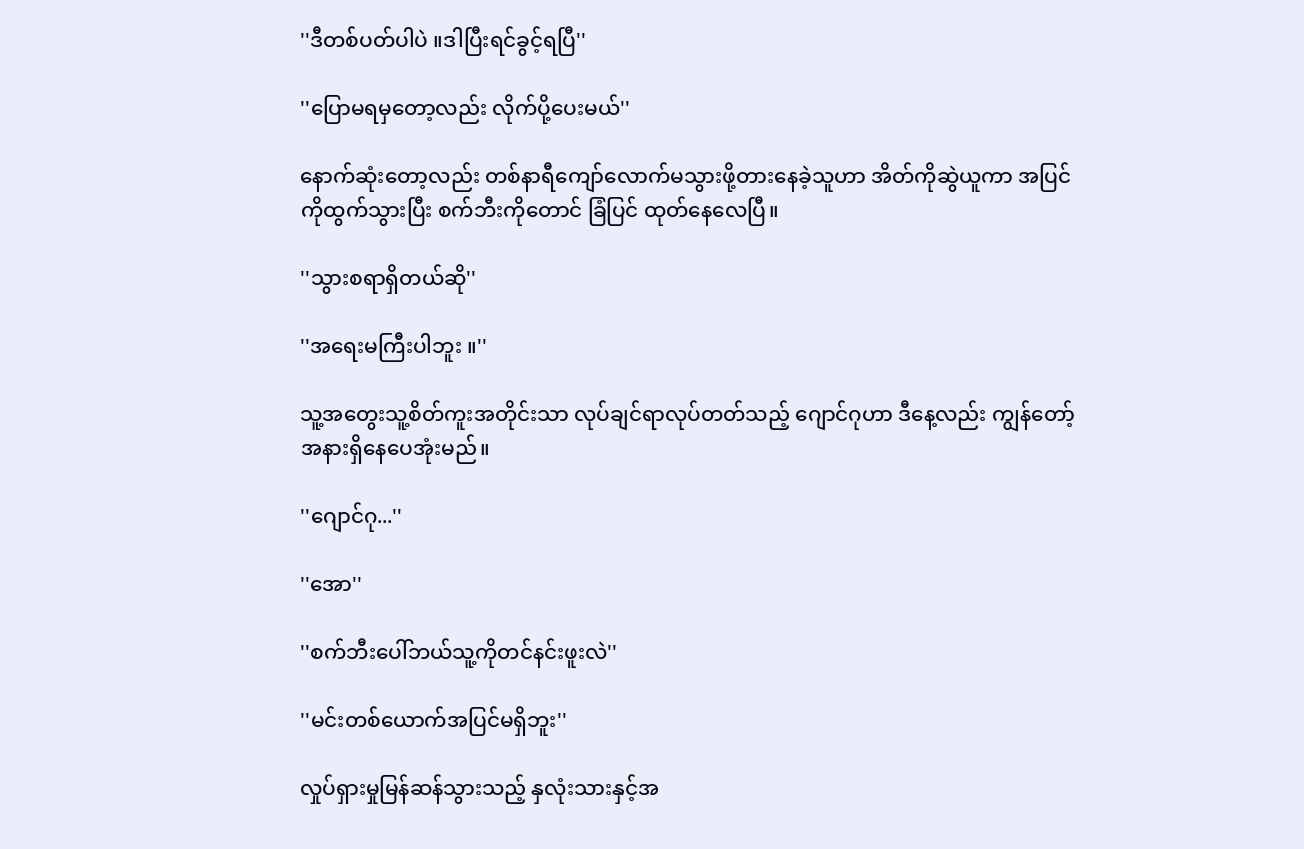''ဒီတစ်ပတ်ပါပဲ ။ဒါပြီးရင်ခွင့်ရပြီ''

''ပြောမရမှတော့လည်း လိုက်ပို့ပေးမယ်''

နောက်ဆုံးတော့လည်း တစ်နာရီကျော်လောက်မသွားဖို့တားနေခဲ့သူဟာ အိတ်ကိုဆွဲယူကာ အပြင်ကိုထွက်သွားပြီး စက်ဘီးကိုတောင် ခြံပြင် ထုတ်နေလေပြီ။

''သွားစရာရှိတယ်ဆို''

''အရေးမကြီးပါဘူး ။''

သူ့အတွေးသူ့စိတ်ကူးအတိုင်းသာ လုပ်ချင်ရာလုပ်တတ်သည့် ဂျောင်ဂုဟာ ဒီနေ့လည်း ကျွန်တော့်အနားရှိနေပေအုံးမည်။

''ဂျောင်ဂု...''

''အော''

''စက်ဘီးပေါ်ဘယ်သူ့ကိုတင်နင်းဖူးလဲ''

''မင်းတစ်ယောက်အပြင်မရှိဘူး''

လှုပ်ရှားမှုမြန်ဆန်သွားသည့် နှလုံးသားနှင့်အ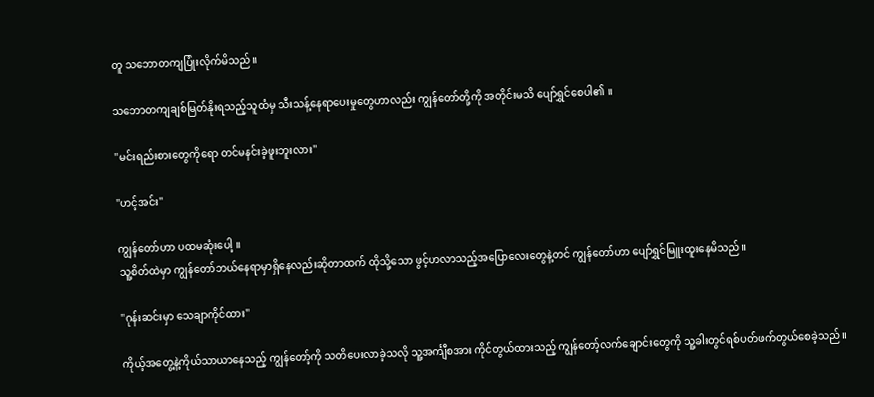တူ သဘောတကျပြုံးလိုက်မိသည်။

သဘောတကျချစ်မြတ်နိုးရသည့်သူထံမှ သီးသန့်နေရာပေးမှုတွေဟာလည်း ကျွန်တော်တို့ကို အတိုင်းမသိ ပျော်ရွှင်စေပါ၏ ။

''မင်းရည်းစားတွေကိုရော တင်မနင်းခဲ့ဖူးဘူးလား''

''ဟင့်အင်း''

ကျွန်တော်ဟာ ပထမဆုံးပေါ့ ။
သူ့စိတ်ထဲမှာ ကျွန်တော်ဘယ်နေရာမှာရှိနေလည်းဆိုတာထက် ထိုသို့သော ဖွင့်ဟလာသည့်အပြောလေးတွေနဲ့တင် ကျွန်တော်ဟာ ပျော်ရွှင်မြူးထူးနေမိသည်။

''ဂုန်းဆင်းမှာ သေချာကိုင်ထား''

ကိုယ့်အတွေ့နဲ့ကိုယ်သာယာနေသည့် ကျွန်တော့်ကို သတိပေးလာခဲ့သလို သူ့အင်္ကျီစအား ကိုင်တွယ်ထားသည့် ကျွန်တော့်လက်ချောင်းတွေကို သူ့ခါးတွင်ရစ်ပတ်ဖက်တွယ်စေခဲ့သည်။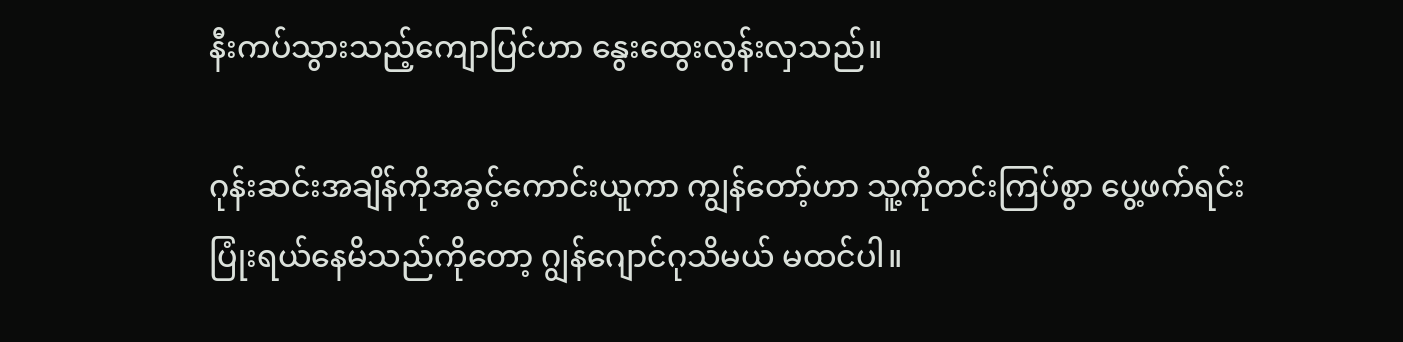နီးကပ်သွားသည့်ကျောပြင်ဟာ နွေးထွေးလွန်းလှသည်။

ဂုန်းဆင်းအချိန်ကိုအခွင့်ကောင်းယူကာ ကျွန်တော့်ဟာ သူ့ကိုတင်းကြပ်စွာ ပွေ့ဖက်ရင်း ပြုံးရယ်နေမိသည်ကိုတော့ ဂျွန်ဂျောင်ဂုသိမယ် မထင်ပါ။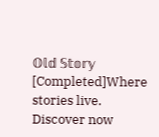𝕆𝕝𝕕 𝕊𝕥𝕠𝕣𝕪 [Completed]Where stories live. Discover now